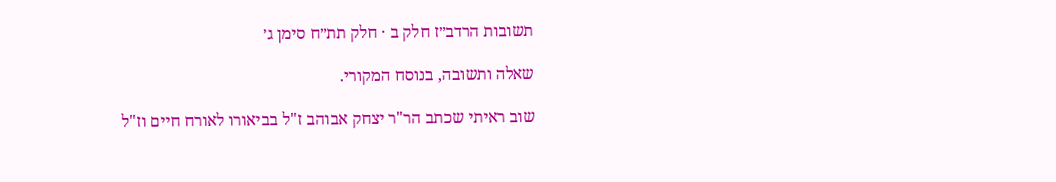תשובות הרדב״ז חלק ב · חלק תת״ח סימן ג׳

שאלה ותשובה, בנוסח המקורי.

שוב ראיתי שכתב הר"ר יצחק אבוהב ז"ל בביאורו לאורח חיים וז"ל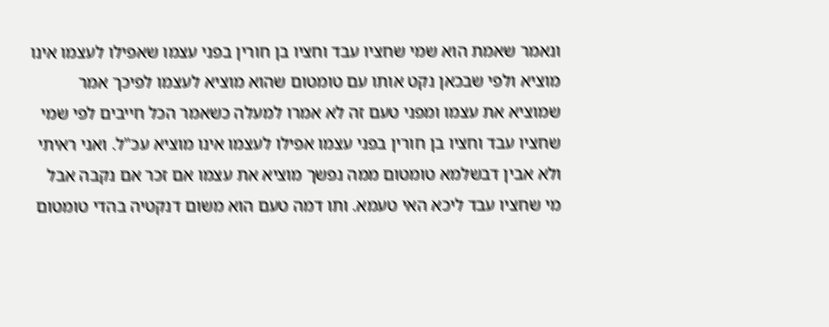ונאמר שאמת הוא שמי שחציו עבד וחציו בן חורין בפני עצמו שאפילו לעצמו אינו מוציא ולפי שבכאן נקט אותו עם טומטום שהוא מוציא לעצמו לפיכך אמר שמוציא את עצמו ומפני טעם זה לא אמרו למעלה כשאמר הכל חייבים לפי שמי שחציו עבד וחציו בן חורין בפני עצמו אפילו לעצמו אינו מוציא עכ"ל. ואני ראיתי ולא אבין דבשלמא טומטום ממה נפשך מוציא את עצמו אם זכר אם נקבה אבל מי שחציו עבד ליכא האי טעמא. ותו דמה טעם הוא משום דנקטיה בהדי טומטום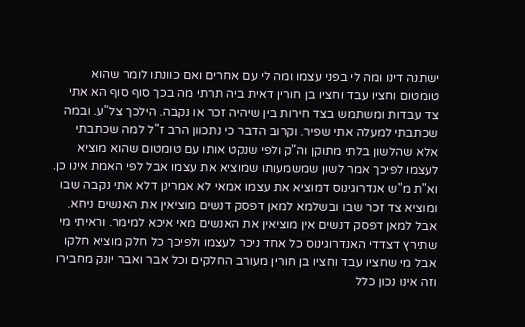ישתנה דינו ומה לי בפני עצמו ומה לי עם אחרים ואם כוונתו לומר שהוא טומטום וחציו עבד וחציו בן חורין דאית ביה תרתי מה בכך סוף סוף הא אתי צד עבדות ומשתמש בצד חירות בין שיהיה זכר או נקבה. הילכך צל"ע. ובמה שכתבתי למעלה אתי שפיר. וקרוב הדבר כי נתכוון הרב ז"ל למה שכתבתי אלא שהלשון בלתי מתוקן וה"ק ולפי שנקט אותו עם טומטום שהוא מוציא לעצמו לפיכך אמר לשון שמשמעותו שמוציא את עצמו אבל לפי האמת אינו כן. וא"ת מ"ש אנדרוגינוס דמוציא את עצמו אמאי לא אמרינן דלא אתי נקבה שבו ומוציא צד זכר שבו ובשלמא למאן דפסק דנשים מוציאין את האנשים ניחא. אבל למאן דפסק דנשים אין מוציאין את האנשים מאי איכא למימר. וראיתי מי שתירץ דצדדי האנדרוגינוס כל אחד ניכר לעצמו ולפיכך כל חלק מוציא חלקו אבל מי שחציו עבד וחציו בן חורין מעורב החלקים וכל אבר ואבר יונק מחבירו וזה אינו נכון כלל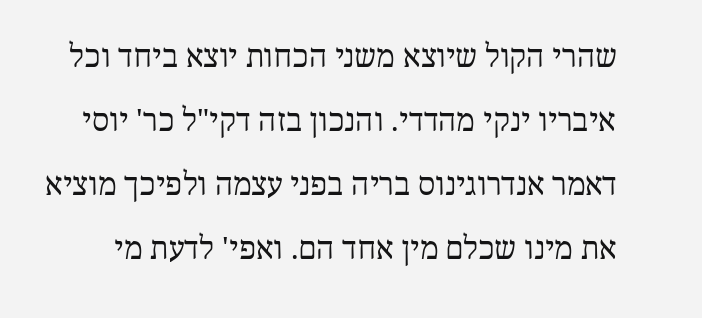שהרי הקול שיוצא משני הכחות יוצא ביחד וכל איבריו ינקי מהדדי. והנכון בזה דקי"ל כר' יוסי דאמר אנדרוגינוס בריה בפני עצמה ולפיכך מוציא את מינו שכלם מין אחד הם. ואפי' לדעת מי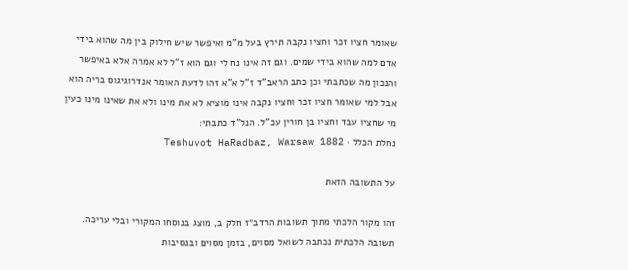שאומר חציו זכר וחציו נקבה תירץ בעל מ"מ ואיפשר שיש חילוק בין מה שהוא בידי אדם למה שהוא בידי שמים. וגם זה אינו נח לי וגם הוא ז"ל לא אמרה אלא באיפשר והנכון מה שכתבתי וכן כתב הראב"ד ז"ל א"א זהו לדעת האומר אנדרוגיגוס בריה הוא אבל למי שאומר חציו זכר וחציו נקבה אינו מוציא לא את מינו ולא את שאינו מינו כעין מי שחציו עבד וחציו בן חורין עכ"ל. הנל"ד כתבתי:
נחלת הכלל · Teshuvot HaRadbaz, Warsaw 1882

על התשובה הזאת

זהו מקור הלכתי מתוך תשובות הרדב״ז חלק ב, מוצג בנוסחו המקורי ובלי עריכה. תשובה הלכתית נכתבה לשואל מסוים, בזמן מסוים ובנסיבות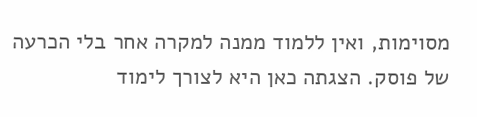מסוימות, ואין ללמוד ממנה למקרה אחר בלי הכרעה של פוסק. הצגתה כאן היא לצורך לימוד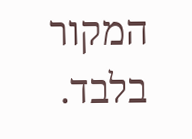המקור בלבד.